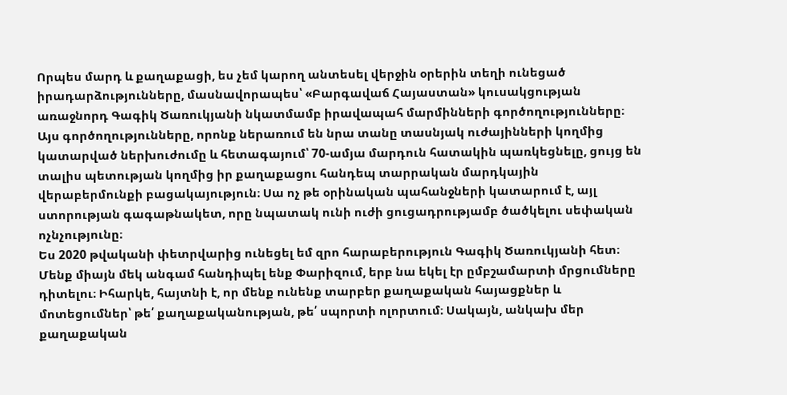Որպես մարդ և քաղաքացի, ես չեմ կարող անտեսել վերջին օրերին տեղի ունեցած իրադարձությունները, մասնավորապես՝ «Բարգավաճ Հայաստան» կուսակցության առաջնորդ Գագիկ Ծառուկյանի նկատմամբ իրավապահ մարմինների գործողությունները։
Այս գործողությունները, որոնք ներառում են նրա տանը տասնյակ ուժայինների կողմից կատարված ներխուժումը և հետագայում՝ 70-ամյա մարդուն հատակին պառկեցնելը, ցույց են տալիս պետության կողմից իր քաղաքացու հանդեպ տարրական մարդկային վերաբերմունքի բացակայություն։ Սա ոչ թե օրինական պահանջների կատարում է, այլ ստորության գագաթնակետ, որը նպատակ ունի ուժի ցուցադրությամբ ծածկելու սեփական ոչնչությունը։
Ես 2020 թվականի փետրվարից ունեցել եմ զրո հարաբերություն Գագիկ Ծառուկյանի հետ։ Մենք միայն մեկ անգամ հանդիպել ենք Փարիզում, երբ նա եկել էր ըմբշամարտի մրցումները դիտելու։ Իհարկե, հայտնի է, որ մենք ունենք տարբեր քաղաքական հայացքներ և մոտեցումներ՝ թե՛ քաղաքականության, թե՛ սպորտի ոլորտում։ Սակայն, անկախ մեր քաղաքական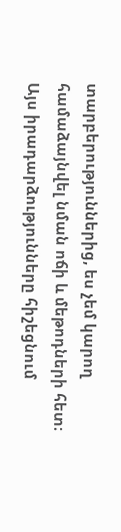տարբերություններից, ես չեմ կարող համաձայնվել նման ոճի և մեթոդների հետ։
Այս իրադարձությունները հիշեցնում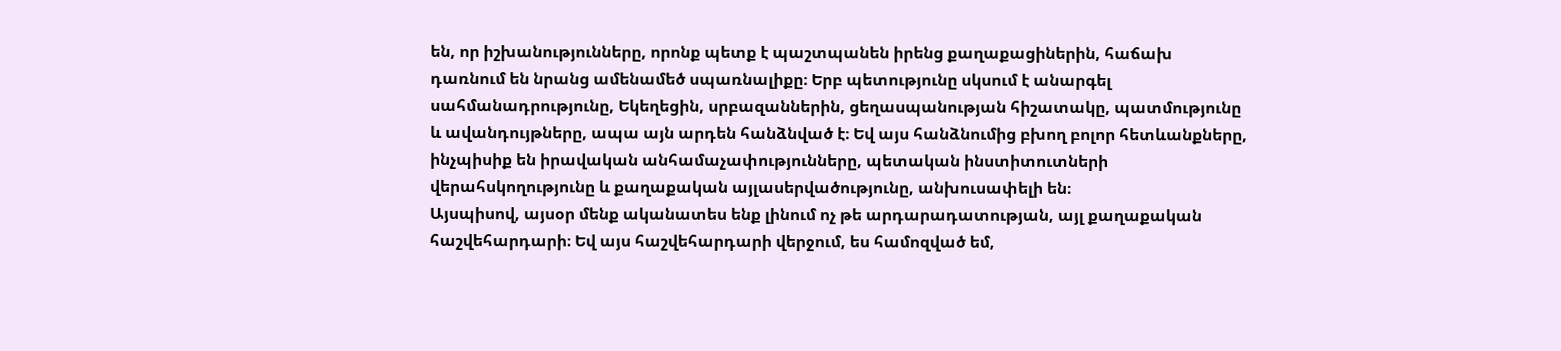են, որ իշխանությունները, որոնք պետք է պաշտպանեն իրենց քաղաքացիներին, հաճախ դառնում են նրանց ամենամեծ սպառնալիքը։ Երբ պետությունը սկսում է անարգել սահմանադրությունը, Եկեղեցին, սրբազաններին, ցեղասպանության հիշատակը, պատմությունը և ավանդույթները, ապա այն արդեն հանձնված է։ Եվ այս հանձնումից բխող բոլոր հետևանքները, ինչպիսիք են իրավական անհամաչափությունները, պետական ինստիտուտների վերահսկողությունը և քաղաքական այլասերվածությունը, անխուսափելի են։
Այսպիսով, այսօր մենք ականատես ենք լինում ոչ թե արդարադատության, այլ քաղաքական հաշվեհարդարի։ Եվ այս հաշվեհարդարի վերջում, ես համոզված եմ,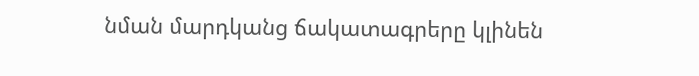նման մարդկանց ճակատագրերը կլինեն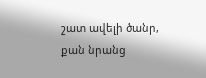շատ ավելի ծանր, քան նրանց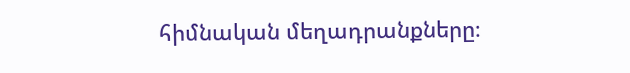հիմնական մեղադրանքները։